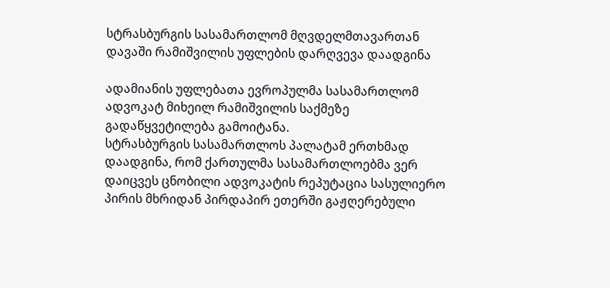სტრასბურგის სასამართლომ მღვდელმთავართან დავაში რამიშვილის უფლების დარღვევა დაადგინა

ადამიანის უფლებათა ევროპულმა სასამართლომ ადვოკატ მიხეილ რამიშვილის საქმეზე გადაწყვეტილება გამოიტანა.
სტრასბურგის სასამართლოს პალატამ ერთხმად დაადგინა, რომ ქართულმა სასამართლოებმა ვერ დაიცვეს ცნობილი ადვოკატის რეპუტაცია სასულიერო პირის მხრიდან პირდაპირ ეთერში გაჟღერებული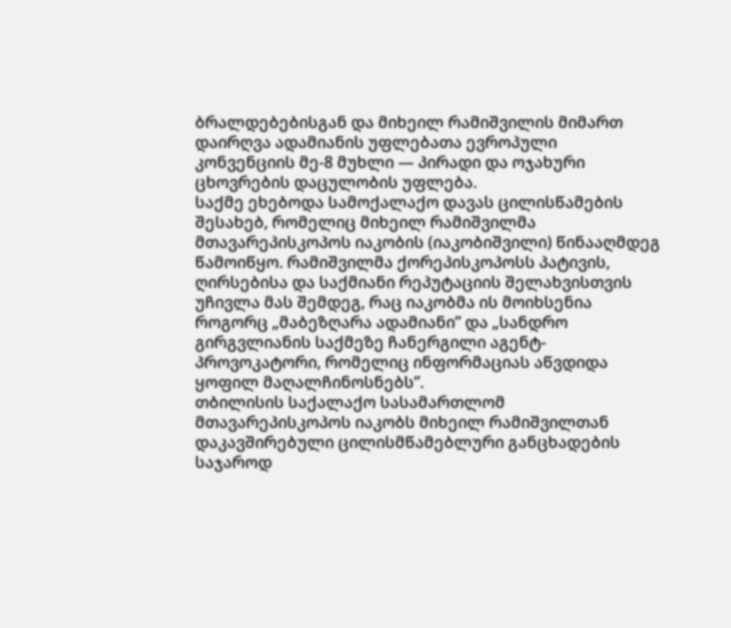ბრალდებებისგან და მიხეილ რამიშვილის მიმართ დაირღვა ადამიანის უფლებათა ევროპული კონვენციის მე-8 მუხლი — პირადი და ოჯახური ცხოვრების დაცულობის უფლება.
საქმე ეხებოდა სამოქალაქო დავას ცილისწამების შესახებ, რომელიც მიხეილ რამიშვილმა მთავარეპისკოპოს იაკობის (იაკობიშვილი) წინააღმდეგ წამოიწყო. რამიშვილმა ქორეპისკოპოსს პატივის, ღირსებისა და საქმიანი რეპუტაციის შელახვისთვის უჩივლა მას შემდეგ, რაც იაკობმა ის მოიხსენია როგორც „მაბეზღარა ადამიანი” და „სანდრო გირგვლიანის საქმეზე ჩანერგილი აგენტ-პროვოკატორი, რომელიც ინფორმაციას აწვდიდა ყოფილ მაღალჩინოსნებს”.
თბილისის საქალაქო სასამართლომ მთავარეპისკოპოს იაკობს მიხეილ რამიშვილთან დაკავშირებული ცილისმწამებლური განცხადების საჯაროდ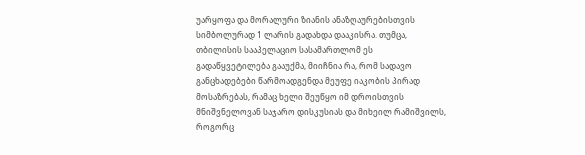უარყოფა და მორალური ზიანის ანაზღაურებისთვის სიმბოლურად 1 ლარის გადახდა დააკისრა. თუმცა, თბილისის სააპელაციო სასამართლომ ეს გადაწყვეტილება გააუქმა, მიიჩნია რა, რომ სადავო განცხადებები წარმოადგენდა მეუფე იაკობის პირად მოსაზრებას, რამაც ხელი შეუწყო იმ დროისთვის მნიშვნელოვან საჯარო დისკუსიას და მიხეილ რამიშვილს, როგორც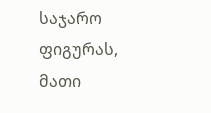საჯარო ფიგურას, მათი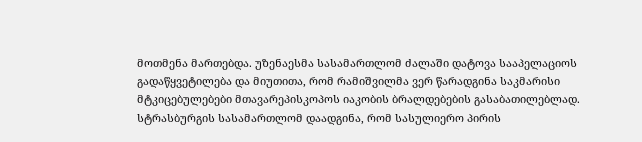მოთმენა მართებდა. უზენაესმა სასამართლომ ძალაში დატოვა სააპელაციოს გადაწყვეტილება და მიუთითა, რომ რამიშვილმა ვერ წარადგინა საკმარისი მტკიცებულებები მთავარეპისკოპოს იაკობის ბრალდებების გასაბათილებლად.
სტრასბურგის სასამართლომ დაადგინა, რომ სასულიერო პირის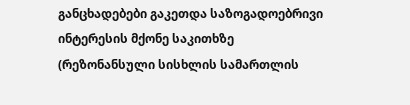განცხადებები გაკეთდა საზოგადოებრივი ინტერესის მქონე საკითხზე (რეზონანსული სისხლის სამართლის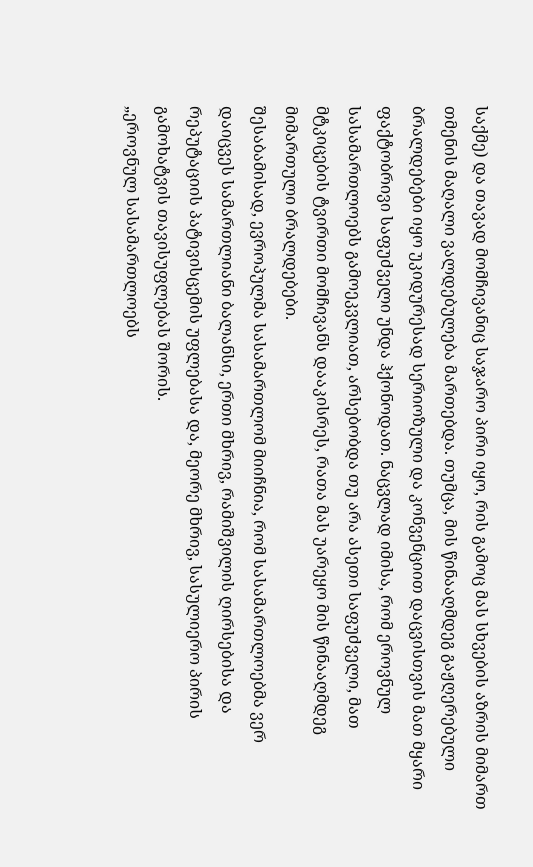საქმე) და თავად მომჩივანიც საჯარო პირი იყო, რის გამოც მას სხვების აზრის მიმართ თმენის მაღალი ვალდებულება მართებდა. თუმცა, მის წინააღმდეგ გაჟღერებული ბრალდებები იყო უკიდურესად სერიოზული და კონვენციით დაცვისთვის მათ მყარი ფაქტობრივი საფუძველი უნდა ჰქონოდათ. ნაცვლად იმისა, რომ ეროვნულ სასამართლოებს გამოეკვლიათ, არსებობდა თუ არა ასეთი საფუძველი, მათ მტკიცების ტვირთი მომჩივანს დააკისრეს, რათა მას უარეყო მის წინააღმდეგ მიმართული ბრალდებები.
შესაბამისად, ევროპულმა სასამართლომ მიიჩნია, რომ სასამართლოებმა ვერ დაიცვეს სამართლიანი ბალანსი, ერთი მხრივ, რამიშვილის ღირსებისა და რეპუტაციის პატივისცემის უფლებასა და, მეორე მხრივ, სასულიერო პირის გამოხატვის თავისუფლებას შორის.
„ეროვნულ სასამართლოებს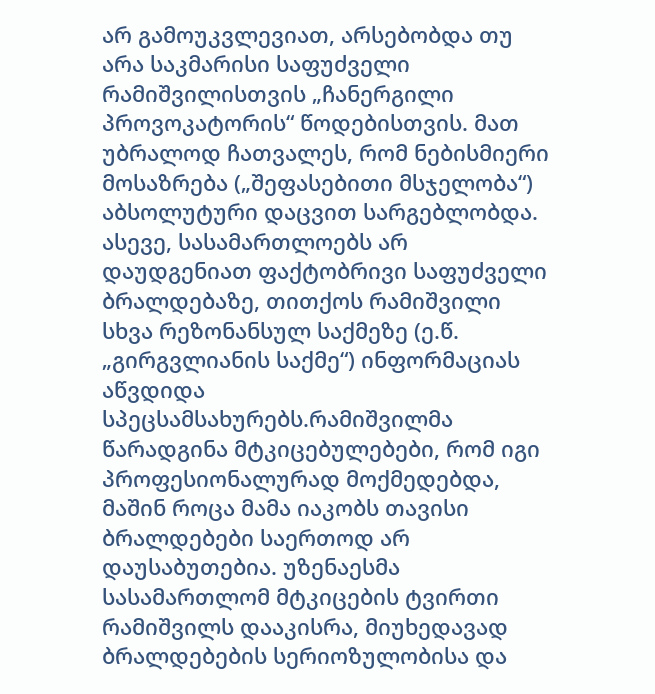არ გამოუკვლევიათ, არსებობდა თუ არა საკმარისი საფუძველი რამიშვილისთვის „ჩანერგილი პროვოკატორის“ წოდებისთვის. მათ უბრალოდ ჩათვალეს, რომ ნებისმიერი მოსაზრება („შეფასებითი მსჯელობა“) აბსოლუტური დაცვით სარგებლობდა. ასევე, სასამართლოებს არ დაუდგენიათ ფაქტობრივი საფუძველი ბრალდებაზე, თითქოს რამიშვილი სხვა რეზონანსულ საქმეზე (ე.წ. „გირგვლიანის საქმე“) ინფორმაციას აწვდიდა სპეცსამსახურებს.რამიშვილმა წარადგინა მტკიცებულებები, რომ იგი პროფესიონალურად მოქმედებდა, მაშინ როცა მამა იაკობს თავისი ბრალდებები საერთოდ არ დაუსაბუთებია. უზენაესმა სასამართლომ მტკიცების ტვირთი რამიშვილს დააკისრა, მიუხედავად ბრალდებების სერიოზულობისა და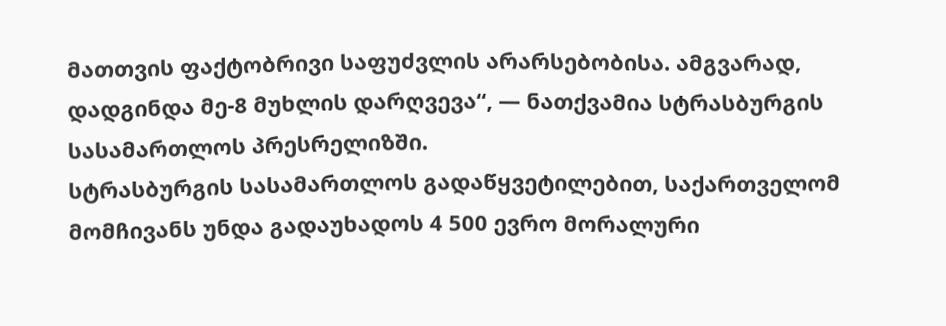მათთვის ფაქტობრივი საფუძვლის არარსებობისა. ამგვარად, დადგინდა მე-8 მუხლის დარღვევა“, — ნათქვამია სტრასბურგის სასამართლოს პრესრელიზში.
სტრასბურგის სასამართლოს გადაწყვეტილებით, საქართველომ მომჩივანს უნდა გადაუხადოს 4 500 ევრო მორალური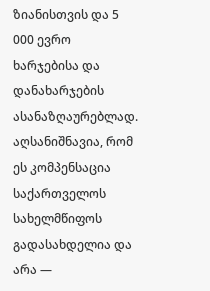ზიანისთვის და 5 000 ევრო ხარჯებისა და დანახარჯების ასანაზღაურებლად. აღსანიშნავია, რომ ეს კომპენსაცია საქართველოს სახელმწიფოს გადასახდელია და არა —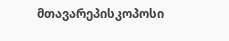მთავარეპისკოპოსი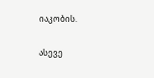იაკობის.

ასევე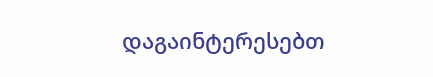დაგაინტერესებთ